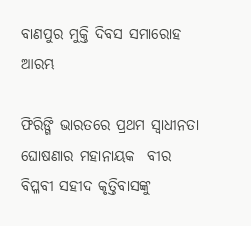ବାଣପୁର ମୁକ୍ତି ଦିବସ ସମାରୋହ ଆରମ୍ଭ

ଫିରିଙ୍ଗି ଭାରତରେ ପ୍ରଥମ ସ୍ଵାଧୀନତା ଘୋଷଣାର ମହାନାୟକ  ବୀର ବିପ୍ଳବୀ ସହୀଦ କୃତ୍ତିବାସଙ୍କୁ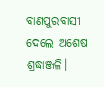ବାଣପୁରବାସୀ ଦେଲେ ଅଶେଷ ଶ୍ରଦ୍ଧାଞ୍ଜଳି।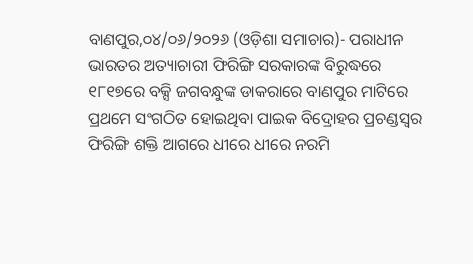ବାଣପୁର,୦୪/୦୬/୨୦୨୬ (ଓଡ଼ିଶା ସମାଚାର)- ପରାଧୀନ ଭାରତର ଅତ୍ୟାଚାରୀ ଫିରିଙ୍ଗି ସରକାରଙ୍କ ବିରୁଦ୍ଧରେ  ୧୮୧୭ରେ ବକ୍ସି ଜଗବନ୍ଧୁଙ୍କ ଡାକରାରେ ବାଣପୁର ମାଟିରେ ପ୍ରଥମେ ସଂଗଠିତ ହୋଇଥିବା ପାଇକ ବିଦ୍ରୋହର ପ୍ରଚଣ୍ଡସ୍ଵର ଫିରିଙ୍ଗି ଶକ୍ତି ଆଗରେ ଧୀରେ ଧୀରେ ନରମି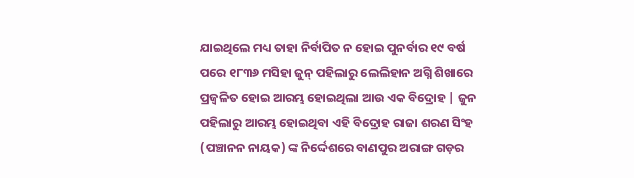ଯାଇଥିଲେ ମଧ୍ୟ ତାହା ନିର୍ବାପିତ ନ ହୋଇ ପୁନର୍ବାର ୧୯ ବର୍ଷ ପରେ ୧୮୩୬ ମସିହା ଜୁନ୍ ପହିଲାରୁ ଲେଲିହାନ ଅଗ୍ନି ଶିଖାରେ ପ୍ରଜ୍ବଳିତ ହୋଇ ଆରମ୍ଭ ହୋଇଥିଲା ଆଉ ଏକ ବିଦ୍ରୋହ | ଜୁନ ପହିଲାରୁ ଆରମ୍ଭ ହୋଇଥିବା ଏହି ବିଦ୍ରୋହ ରାଜା ଶରଣ ସିଂହ (ପଞ୍ଚାନନ ନାୟକ) ଙ୍କ ନିର୍ଦ୍ଦେଶରେ ବାଣପୁର ଅରାଙ୍ଗ ଗଡ଼ର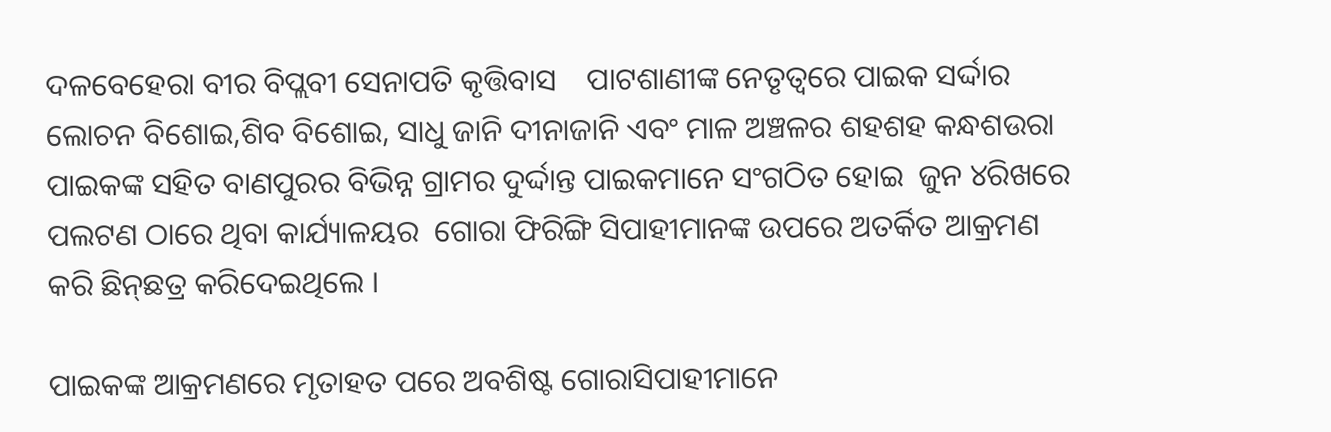ଦଳବେହେରା ବୀର ବିପ୍ଲବୀ ସେନାପତି କୃତ୍ତିବାସ    ପାଟଶାଣୀଙ୍କ ନେତୃତ୍ୱରେ ପାଇକ ସର୍ଦ୍ଦାର ଲୋଚନ ବିଶୋଇ,ଶିବ ବିଶୋଇ, ସାଧୁ ଜାନି ଦୀନାଜାନି ଏବଂ ମାଳ ଅଞ୍ଚଳର ଶହଶହ କନ୍ଧଶଉରା ପାଇକଙ୍କ ସହିତ ବାଣପୁରର ବିଭିନ୍ନ ଗ୍ରାମର ଦୁର୍ଦ୍ଦାନ୍ତ ପାଇକମାନେ ସଂଗଠିତ ହୋଇ  ଜୁନ ୪ରିଖରେ ପଲଟଣ ଠାରେ ଥିବା କାର୍ଯ୍ୟାଳୟର  ଗୋରା ଫିରିଙ୍ଗି ସିପାହୀମାନଙ୍କ ଉପରେ ଅତର୍କିତ ଆକ୍ରମଣ କରି ଛିନ୍‌ଛତ୍ର କରିଦେଇଥିଲେ ।

ପାଇକଙ୍କ ଆକ୍ରମଣରେ ମୃତାହତ ପରେ ଅବଶିଷ୍ଟ ଗୋରାସିପାହୀମାନେ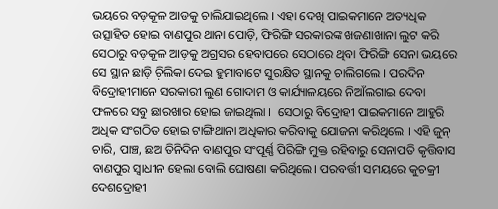ଭୟରେ ବଡ଼କୂଳ ଆଡକୁ ଚାଲିଯାଇଥିଲେ । ଏହା ଦେଖି ପାଇକମାନେ ଅତ୍ୟଧିକ ଉତ୍ସାହିତ ହୋଇ ବାଣପୁର ଥାନା ପୋଡ଼ି, ଫିରିଙ୍ଗି ସରକାରଙ୍କ ଖଜଣାଖାନା ଲୁଟ କରି ସେଠାରୁ ବଡ଼କୂଳ ଆଡ଼କୁ ଅଗ୍ରସର ହେବାପରେ ସେଠାରେ ଥିବା ଫିରିଙ୍ଗି ସେନା ଭୟରେ ସେ ସ୍ଥାନ ଛାଡ଼ି ଚ଼ିଲିକା ଦେଇ ହୁମାବାଟେ ସୁରକ୍ଷିତ ସ୍ଥାନକୁ ଚାଲିଗଲେ । ପରଦିନ ବିଦ୍ରୋହୀମାନେ ସରକାରୀ ଲୁଣ ଗୋଦାମ ଓ କାର୍ଯ୍ୟାଳୟରେ ନିଆଁଲଗାଇ ଦେବା ଫଳରେ ସବୁ ଛାରଖାର ହୋଇ ଜାଇଥିଲା ।  ସେଠାରୁ ବିଦ୍ରୋହୀ ପାଇକମାନେ ଆହୁରି ଅଧିକ ସଂଗଠିତ ହୋଇ ଟାଙ୍ଗିଥାନା ଅଧିକାର କରିବାକୁ ଯୋଜନା କରିଥିଲେ । ଏହି ଜୁନ୍ ଚାରି, ପାଞ୍ଚ, ଛଅ ତିନିଦିନ ବାଣପୁର ସଂପୂର୍ଣ୍ଣ ପିରିଙ୍ଗି ମୁକ୍ତ ରହିବାରୁ ସେନାପତି କୃତ୍ତିବାସ   ବାଣପୁର ସ୍ଵାଧୀନ ହେଲା ବୋଲି ଘୋଷଣା କରିଥିଲେ। ପରବର୍ତ୍ତୀ ସମୟରେ କୁଚକ୍ରୀ ଦେଶଦ୍ରୋହୀ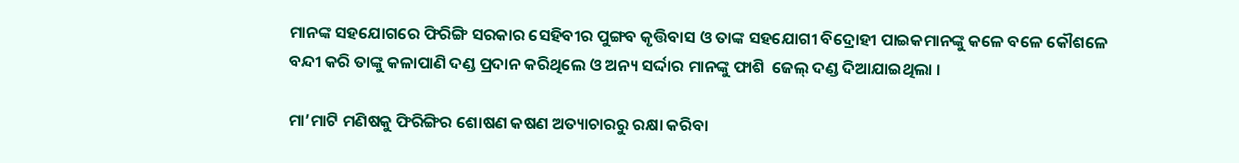ମାନଙ୍କ ସହଯୋଗରେ ଫିରିଙ୍ଗି ସରକାର ସେହିବୀର ପୁଙ୍ଗବ କୃତ୍ତିବାସ ଓ ତାଙ୍କ ସହଯୋଗୀ ବିଦ୍ରୋହୀ ପାଇକମାନଙ୍କୁ କଳେ ବଳେ କୌଶଳେ  ବନ୍ଦୀ କରି ତାଙ୍କୁ କଳାପାଣି ଦଣ୍ଡ ପ୍ରଦାନ କରିଥିଲେ ଓ ଅନ୍ୟ ସର୍ଦ୍ଦାର ମାନଙ୍କୁ ଫାଶି  ଜେଲ୍ ଦଣ୍ଡ ଦିଆଯାଇଥିଲା ।

ମା’ମାଟି ମଣିଷକୁ ଫିରିଙ୍ଗିର ଶୋଷଣ କଷଣ ଅତ୍ୟାଚାରରୁ ରକ୍ଷା କରିବା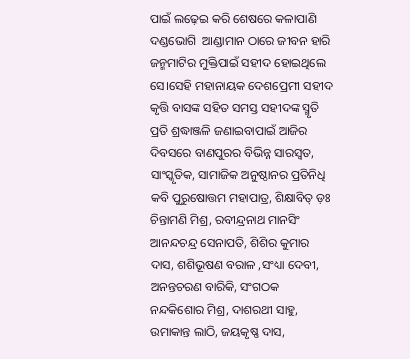ପାଇଁ ଲଢ଼େଇ କରି ଶେଷରେ କଳାପାଣି ଦଣ୍ଡଭୋଗି  ଆଣ୍ଡାମାନ ଠାରେ ଜୀବନ ହାରି ଜନ୍ମମାଟିର ମୁକ୍ତିପାଇଁ ସହୀଦ ହୋଇଥିଲେ ସେ।ସେହି ମହାନାୟକ ଦେଶପ୍ରେମୀ ସହୀଦ କୃତ୍ତି ବାସଙ୍କ ସହିତ ସମସ୍ତ ସହୀଦଙ୍କ ସ୍ମୃତି ପ୍ରତି ଶ୍ରଦ୍ଧାଞ୍ଜଳି ଜଣାଇବାପାଇଁ ଆଜିର ଦିବସରେ ବାଣପୁରର ବିଭିନ୍ନ ସାରସ୍ଵତ, ସାଂସ୍କୃତିକ, ସାମାଜିକ ଅନୁଷ୍ଠାନର ପ୍ରତିନିଧି କବି ପୁରୁଷୋତ୍ତମ ମହାପାତ୍ର, ଶିକ୍ଷାବିତ୍ ଡ଼ଃ ଚିନ୍ତାମଣି ମିଶ୍ର, ରବୀନ୍ଦ୍ରନାଥ ମାନସିଂ ଆନନ୍ଦଚନ୍ଦ୍ର ସେନାପତି, ଶିଶିର କୁମାର ଦାସ, ଶଶିଭୂଷଣ ବରାଳ ,ସଂଧ୍ୟା ଦେବୀ, ଅନନ୍ତଚରଣ ବାରିକି, ସଂଗଠକ ନନ୍ଦକିଶୋର ମିଶ୍ର, ଦାଶରଥୀ ସାହୁ, ଉମାକାନ୍ତ ଲାଠି, ଜୟକୃଷ୍ଣ ଦାସ,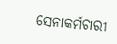ସେନାକର୍ମଚାରୀ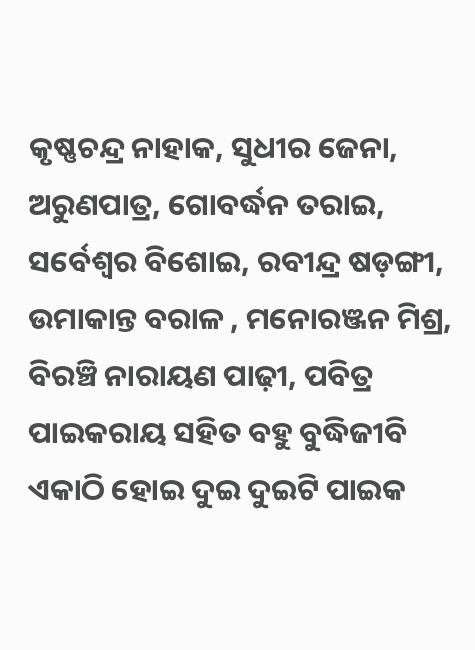କୃଷ୍ଣଚନ୍ଦ୍ର ନାହାକ, ସୁଧୀର ଜେନା, ଅରୁଣପାତ୍ର, ଗୋବର୍ଦ୍ଧନ ତରାଇ, ସର୍ବେଶ୍ଵର ବିଶୋଇ, ରବୀନ୍ଦ୍ର ଷଡ଼ଙ୍ଗୀ, ଉମାକାନ୍ତ ବରାଳ , ମନୋରଞ୍ଜନ ମିଶ୍ର, ବିରଞ୍ଚି ନାରାୟଣ ପାଢ଼ୀ, ପବିତ୍ର ପାଇକରାୟ ସହିତ ବହୁ ବୁଦ୍ଧିଜୀବି ଏକାଠି ହୋଇ ଦୁଇ ଦୁଇଟି ପାଇକ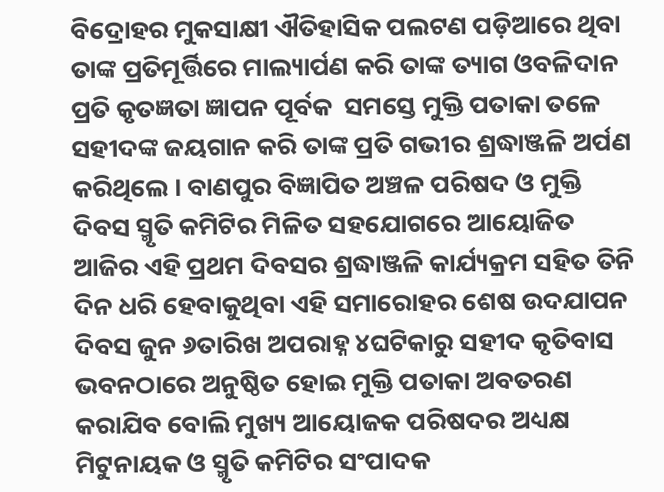ବିଦ୍ରୋହର ମୁକସାକ୍ଷୀ ଐତିହାସିକ ପଲଟଣ ପଡ଼ିଆରେ ଥିବା ତାଙ୍କ ପ୍ରତିମୂର୍ତ୍ତିରେ ମାଲ୍ୟାର୍ପଣ କରି ତାଙ୍କ ତ୍ୟାଗ ଓବଳିଦାନ ପ୍ରତି କୃତଜ୍ଞତା ଜ୍ଞାପନ ପୂର୍ବକ  ସମସ୍ତେ ମୁକ୍ତି ପତାକା ତଳେ  ସହୀଦଙ୍କ ଜୟଗାନ କରି ତାଙ୍କ ପ୍ରତି ଗଭୀର ଶ୍ରଦ୍ଧାଞ୍ଜଳି ଅର୍ପଣ କରିଥିଲେ । ବାଣପୁର ବିଜ୍ଞାପିତ ଅଞ୍ଚଳ ପରିଷଦ ଓ ମୁକ୍ତି ଦିବସ ସ୍ମୃତି କମିଟିର ମିଳିତ ସହଯୋଗରେ ଆୟୋଜିତ ଆଜିର ଏହି ପ୍ରଥମ ଦିବସର ଶ୍ରଦ୍ଧାଞ୍ଜଳି କାର୍ଯ୍ୟକ୍ରମ ସହିତ ତିନି ଦିନ ଧରି ହେବାକୁଥିବା ଏହି ସମାରୋହର ଶେଷ ଉଦଯାପନ ଦିବସ ଜୁନ ୬ତାରିଖ ଅପରାହ୍ନ ୪ଘଟିକାରୁ ସହୀଦ କୃତିବାସ ଭବନଠାରେ ଅନୁଷ୍ଠିତ ହୋଇ ମୁକ୍ତି ପତାକା ଅବତରଣ କରାଯିବ ବୋଲି ମୁଖ୍ୟ ଆୟୋଜକ ପରିଷଦର ଅଧ୍ୟକ୍ଷ ମିଟୁନାୟକ ଓ ସ୍ମୃତି କମିଟିର ସଂପାଦକ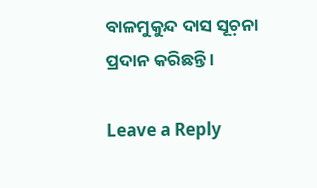ବାଳମୁକୁନ୍ଦ ଦାସ ସୂଚ଼ନା ପ୍ରଦାନ କରିଛନ୍ତି ।

Leave a Reply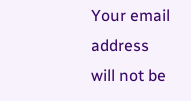Your email address will not be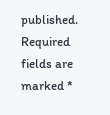published. Required fields are marked *